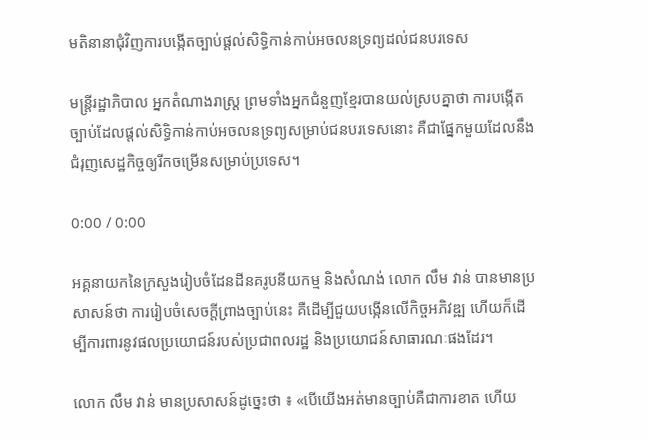មតិនានាជុំវិញការបង្កើតច្បាប់ផ្តល់សិទ្ធិកាន់កាប់អចលនទ្រព្យដល់ជនបរទេស

មន្រ្តីរដ្ឋាភិបាល អ្នកតំណាងរាស្រ្ត ព្រមទាំងអ្នកជំនួញខ្មែរបានយល់ស្របគ្នាថា ការបង្កើតច្បាប់ដែលផ្តល់សិទ្ធិកាន់កាប់អចលនទ្រព្យសម្រាប់ជនបរទេសនោះ គឺជាផ្នែកមួយដែលនឹងជំរុញសេដ្ឋកិច្ចឲ្យរីកចម្រើនសម្រាប់ប្រទេស។

0:00 / 0:00

អគ្គនាយកនៃក្រសួងរៀបចំដែនដីនគរូបនីយកម្ម និងសំណង់ លោក លឹម វាន់ បានមានប្រសាសន៍ថា ការរៀបចំសេចក្ដីព្រាងច្បាប់នេះ គឺដើម្បីជួយបង្កើនលើកិច្ចអភិវឌ្ឍ ហើយក៏ដើម្បីការពារនូវផលប្រយោជន៍របស់ប្រជាពលរដ្ឋ និងប្រយោជន៍សាធារណៈផងដែរ។

លោក លឹម វាន់ មានប្រសាសន៍ដូច្នេះថា ៖ «បើយើងអត់មានច្បាប់គឺជាការខាត ហើយ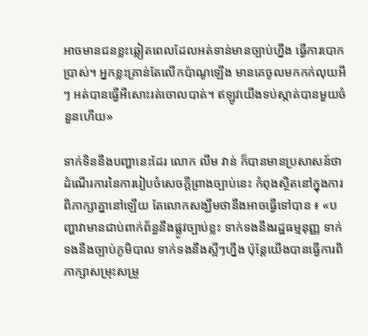អាចមានជនខ្លះឆ្លៀតពេលដែលអត់ទាន់មានច្បាប់ហ្នឹង ធ្វើការបោកប្រាស់។ អ្នកខ្លះគ្រាន់តែលើកប៉ាណូឡើង មានគេចូលមកកក់លុយអីៗ អត់បានធ្វើអីសោះរត់ចោលបាត់។ ឥឡូវយើងទប់ស្កាត់បានមួយចំនួនហើយ»

ទាក់ទិននឹងបញ្ហានេះដែរ លោក លឹម វាន់ ក៏បានមានប្រសាសន៍ថា ដំណើរការនៃការរៀបចំសេចក្ដីព្រាងច្បាប់នេះ កំពុងស្ថិតនៅក្នុងការពិភាក្សាគ្នានៅឡើយ តែលោកសង្ឃឹមថានឹងអាចធ្វើទៅបាន ៖ «បញ្ហាវាមានជាប់ពាក់ព័ន្ធនឹងផ្លូវច្បាប់ខ្លះ ទាក់ទងនឹងរដ្ឋធម្មនុញ្ញ ទាក់ទងនឹងច្បាប់ភូមិបាល ទាក់ទងនឹងស្អីៗហ្នឹង ប៉ុន្តែយើងបានធ្វើការពិភាក្សាសម្រុះសម្រួ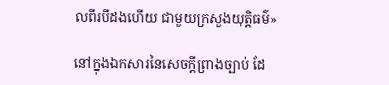លពីរបីដងហើយ ជាមួយក្រសួងយុត្តិធម៌»

នៅក្នុងឯកសារនៃសេចក្តីព្រាងច្បាប់ ដែ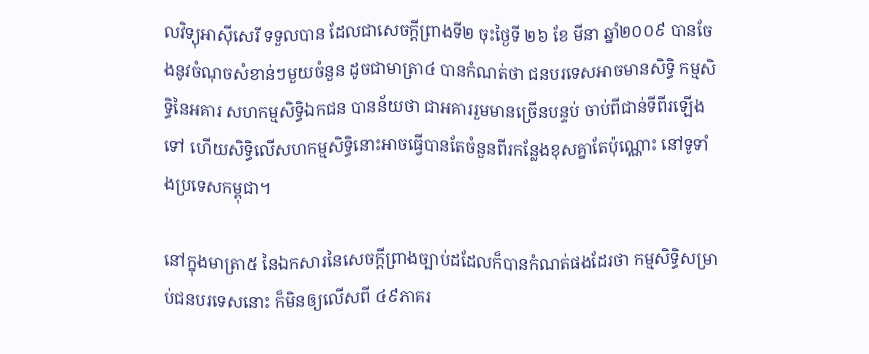លវិទ្យុអាស៊ីសេរី ទទួលបាន ដែលជាសេចក្តីព្រាងទី២ ចុះថ្ងៃទី ២៦ ខែ មីនា ឆ្នាំ២០០៩ បានចែងនូវចំណុចសំខាន់ៗមួយចំនួន ដូចជាមាត្រា៤ បានកំណត់ថា ជនបរទេសអាចមានសិទ្ធិ កម្មសិទ្ធិនៃអគារ សហកម្មសិទ្ធិឯកជន បានន័យថា ជាអគាររួមមានច្រើនបន្ទប់ ចាប់ពីជាន់ទីពីរឡើងទៅ ហើយសិទ្ធិលើសហកម្មសិទ្ធិនោះអាចធ្វើបានតែចំនួនពីរកន្លែងខុសគ្នាតែប៉ុណ្ណោះ នៅទូទាំងប្រទេសកម្ពុជា។

នៅក្នុងមាត្រា៥ នៃឯកសារនៃសេចក្តីព្រាងច្បាប់ដដែលក៏បានកំណត់ផងដែរថា កម្មសិទ្ធិសម្រាប់ជនបរទេសនោះ ក៏មិនឲ្យលើសពី ៤៩ភាគរ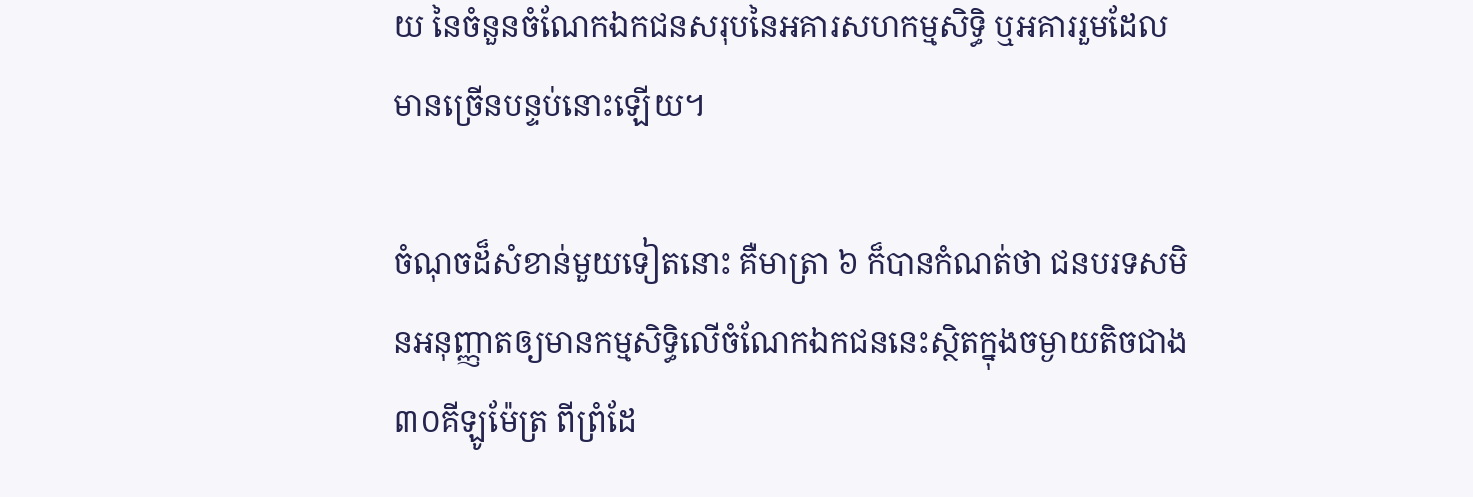យ នៃចំនួនចំណែកឯកជនសរុបនៃអគារសហកម្មសិទ្ធិ ឬអគាររួមដែលមានច្រើនបន្ទប់នោះឡើយ។

ចំណុចដ៏សំខាន់មួយទៀតនោះ គឺមាត្រា ៦ ក៏បានកំណត់ថា ជនបរទសមិនអនុញ្ញាតឲ្យមានកម្មសិទ្ធិលើចំណែកឯកជននេះស្ថិតក្នុងចម្ងាយតិចជាង ៣០គីឡូម៉ែត្រ ពីព្រំដែ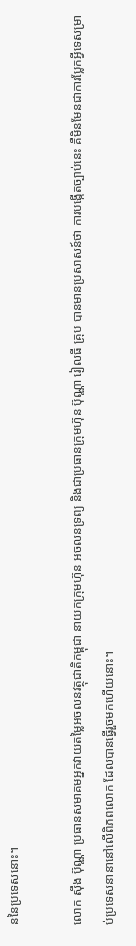ននៃប្រទេសនោះ។

លោក ស៊ឹង ប៊ុណ្ណា ប្រធានសមាគមអ្នកវាយតម្លៃអចលនវត្ថុជាតិកម្ពុជា នាយកក្រុមហ៊ុន អចលនទ្រព្យ និងជាប្រធានក្រុមហ៊ុន ប៊ុណ្ណា រៀលធី គ្រុប បានមានប្រសាសន៍ថា ការបង្កើតច្បាប់នេះ គឺមិនមែនជាការប្លែកអ្វីទេសម្រាប់ប្រទេសនានានៅលើពិភពលោក ដែលបានធ្វើរួចមកហើយនោះ។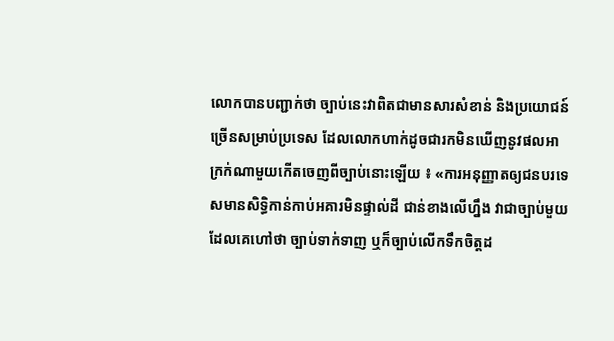លោកបានបញ្ជាក់ថា ច្បាប់នេះវាពិតជាមានសារសំខាន់ និងប្រយោជន៍ច្រើនសម្រាប់ប្រទេស ដែលលោកហាក់ដូចជារកមិនឃើញនូវផលអាក្រក់ណាមួយកើតចេញពីច្បាប់នោះឡើយ ៖ «ការអនុញ្ញាតឲ្យជនបរទេសមានសិទ្ធិកាន់កាប់អគារមិនផ្ទាល់ដី ជាន់ខាងលើហ្នឹង វាជាច្បាប់មួយដែលគេហៅថា ច្បាប់ទាក់ទាញ ឬក៏ច្បាប់លើកទឹកចិត្តដ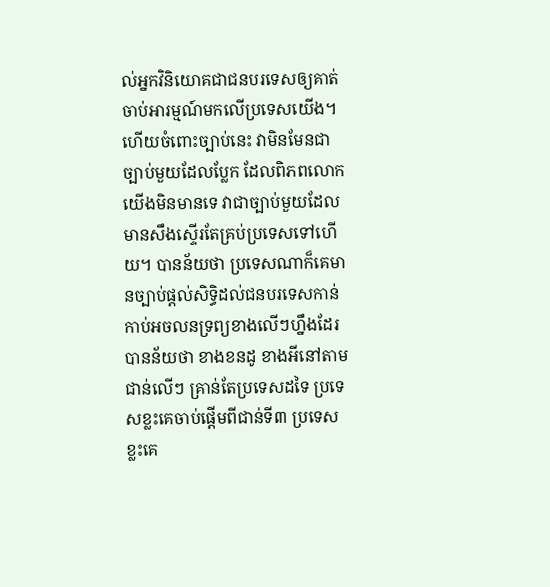ល់អ្នកវិនិយោគជាជនបរទេសឲ្យគាត់ចាប់អារម្មណ៍មកលើប្រទេសយើង។ ហើយចំពោះច្បាប់នេះ វាមិនមែនជាច្បាប់មួយដែលប្លែក ដែលពិភពលោកយើងមិនមានទេ វាជាច្បាប់មួយដែលមានសឹងស្ទើរតែគ្រប់ប្រទេសទៅហើយ។ បានន័យថា ប្រទេសណាក៏គេមានច្បាប់ផ្ដល់សិទ្ធិដល់ជនបរទេសកាន់កាប់អចលនទ្រព្យខាងលើៗហ្នឹងដែរ បានន័យថា ខាងខនដូ ខាងអីនៅតាមជាន់លើៗ គ្រាន់តែប្រទេសដទៃ ប្រទេសខ្លះគេចាប់ផ្ដើមពីជាន់ទី៣ ប្រទេសខ្លះគេ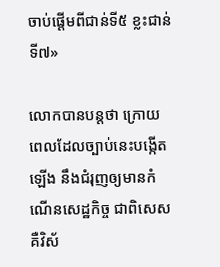ចាប់ផ្ដើមពីជាន់ទី៥ ខ្លះជាន់ទី៧»

លោកបានបន្តថា ក្រោយពេលដែលច្បាប់នេះបង្កើតឡើង នឹងជំរុញឲ្យមានកំណើនសេដ្ឋកិច្ច ជាពិសេសគឺវិស័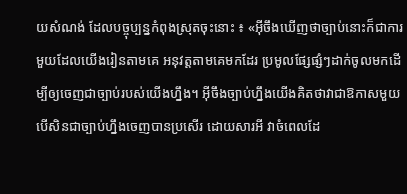យសំណង់ ដែលបច្ចុប្បន្នកំពុងស្រុតចុះនោះ ៖ «អ៊ីចឹងឃើញថាច្បាប់នោះក៏ជាការមួយដែលយើងរៀនតាមគេ អនុវត្តតាមគេមកដែរ ប្រមូលផ្សែផ្សំៗដាក់ចូលមកដើម្បីឲ្យចេញជាច្បាប់របស់យើងហ្នឹង។ អ៊ីចឹងច្បាប់ហ្នឹងយើងគិតថាវាជាឱកាសមួយ បើសិនជាច្បាប់ហ្នឹងចេញបានប្រសើរ ដោយសារអី វាចំពេលដែ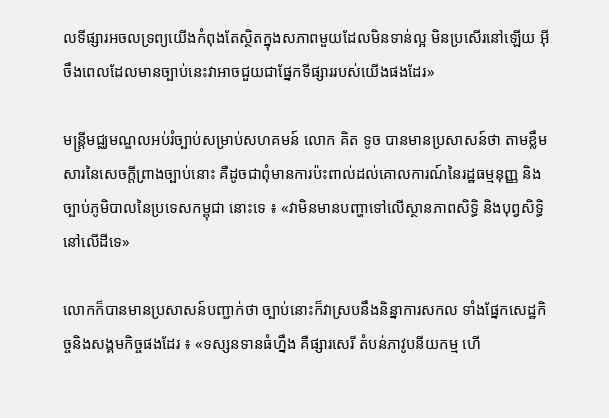លទីផ្សារអចលទ្រព្យយើងកំពុងតែស្ថិតក្នុងសភាពមួយដែលមិនទាន់ល្អ មិនប្រសើរនៅឡើយ អ៊ីចឹងពេលដែលមានច្បាប់នេះវាអាចជួយជាផ្នែកទីផ្សាររបស់យើងផងដែរ»

មន្ត្រីមជ្ឈមណ្ឌលអប់រំច្បាប់សម្រាប់សហគមន៍ លោក គិត ទូច បានមានប្រសាសន៍ថា តាមខ្លឹមសារនៃសេចក្តីព្រាងច្បាប់នោះ គឺដូចជាពុំមានការប៉ះពាល់ដល់គោលការណ៍នៃរដ្ឋធម្មនុញ្ញ និងច្បាប់ភូមិបាលនៃប្រទេសកម្ពុជា នោះទេ ៖ «វាមិនមានបញ្ហាទៅលើស្ថានភាពសិទ្ធិ និងបុព្វសិទ្ធិនៅលើដីទេ»

លោកក៏បានមានប្រសាសន៍បញ្ជាក់ថា ច្បាប់នោះក៏វាស្របនឹងនិន្នាការសកល ទាំងផ្នែកសេដ្ឋកិច្ចនិងសង្គមកិច្ចផងដែរ ៖ «ទស្សនទានធំហ្នឹង គឺផ្សារសេរី តំបន់ភាវូបនីយកម្ម ហើ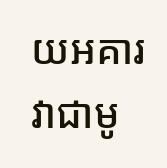យអគារវាជាមូ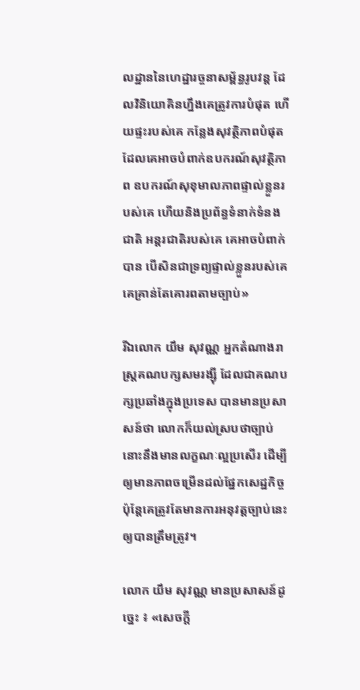លដ្ឋាននៃហេដ្ឋារច្ចនាសម្ព័ន្ធរូបវន្ត ដែលវិនិយោគិនហ្នឹងគេត្រូវការបំផុត ហើយផ្ទះរបស់គេ កន្លែងសុវត្ថិភាពបំផុតដែលគេអាចបំពាក់ឧបករណ៍សុវត្ថិភាព ឧបករណ៍សុខុមាលភាពផ្ទាល់ខ្លួនរបស់គេ ហើយនិងប្រព័ន្ធទំនាក់ទំនងជាតិ អន្តរជាតិរបស់គេ គេអាចបំពាក់បាន បើសិនជាទ្រព្យផ្ទាល់ខ្លួនរបស់គេ គេគ្រាន់តែគោរពតាមច្បាប់»

រីឯលោក យឹម សុវណ្ណ អ្នកតំណាងរាស្រ្តគណបក្សសមរង្ស៊ី ដែលជាគណបក្សប្រឆាំងក្នុងប្រទេស បានមានប្រសាសន៍ថា លោកក៏យល់ស្របថាច្បាប់នោះនឹងមានលក្ខណៈល្អប្រសើរ ដើម្បីឲ្យមានភាពចម្រើនដល់ផ្នែកសេដ្ឋកិច្ច ប៉ុន្តែគេត្រូវតែមានការអនុវត្តច្បាប់នេះឲ្យបានត្រឹមត្រូវ។

លោក យឹម សុវណ្ណ មានប្រសាសន៍ដូច្នេះ ៖ «សេចក្ដី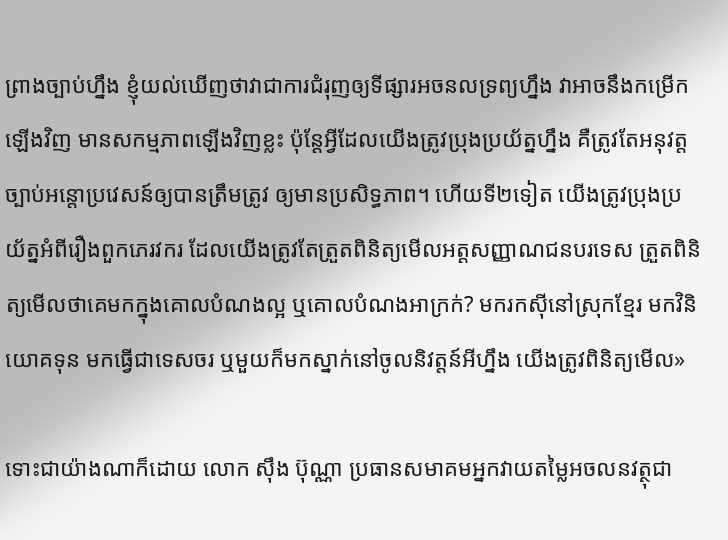ព្រាងច្បាប់ហ្នឹង ខ្ញុំយល់ឃើញថាវាជាការជំរុញឲ្យទីផ្សារអចនលទ្រព្យហ្នឹង វាអាចនឹងកម្រើកឡើងវិញ មានសកម្មភាពឡើងវិញខ្លះ ប៉ុន្តែអ្វីដែលយើងត្រូវប្រុងប្រយ័ត្នហ្នឹង គឺត្រូវតែអនុវត្តច្បាប់អន្តោប្រវេសន៍ឲ្យបានត្រឹមត្រូវ ឲ្យមានប្រសិទ្ធភាព។ ហើយទី២ទៀត យើងត្រូវប្រុងប្រយ័ត្នអំពីរឿងពួកភេរវករ ដែលយើងត្រូវតែត្រួតពិនិត្យមើលអត្តសញ្ញាណជនបរទេស ត្រួតពិនិត្យមើលថាគេមកក្នុងគោលបំណងល្អ ឬគោលបំណងអាក្រក់? មករកស៊ីនៅស្រុកខ្មែរ មកវិនិយោគទុន មកធ្វើជាទេសចរ ឬមួយក៏មកស្នាក់នៅចូលនិវត្តន៍អីហ្នឹង យើងត្រូវពិនិត្យមើល»

ទោះជាយ៉ាងណាក៏ដោយ លោក ស៊ឹង ប៊ុណ្ណា ប្រធានសមាគមអ្នកវាយតម្លៃអចលនវត្ថុជា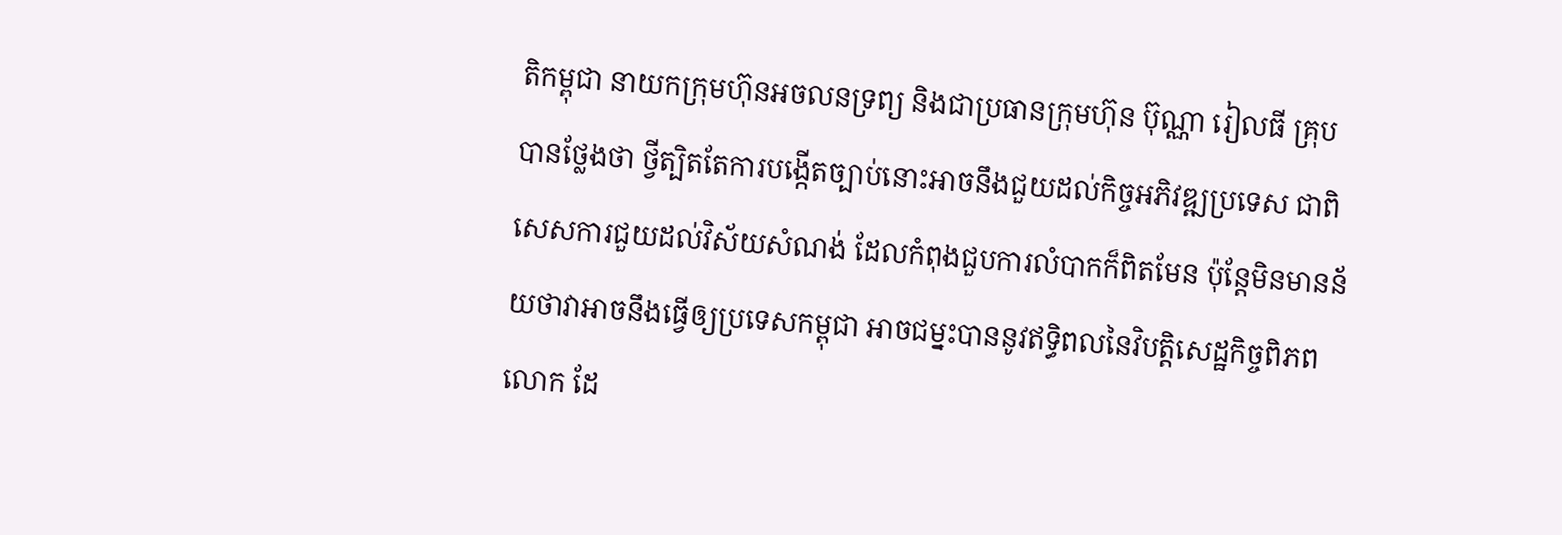តិកម្ពុជា នាយកក្រុមហ៊ុនអចលនទ្រព្យ និងជាប្រធានក្រុមហ៊ុន ប៊ុណ្ណា រៀលធី គ្រុប បានថ្លែងថា ថ្វីត្បិតតែការបង្កើតច្បាប់នោះអាចនឹងជួយដល់កិច្ចអភិវឌ្ឍប្រទេស ជាពិសេសការជួយដល់វិស័យសំណង់ ដែលកំពុងជួបការលំបាកក៏ពិតមែន ប៉ុន្តែមិនមានន័យថាវាអាចនឹងធ្វើឲ្យប្រទេសកម្ពុជា អាចជម្នះបាននូវឥទ្ធិពលនៃវិបត្តិសេដ្ឋកិច្ចពិភពលោក ដែ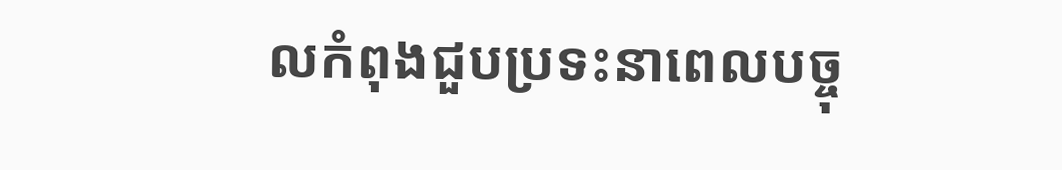លកំពុងជួបប្រទះនាពេលបច្ចុ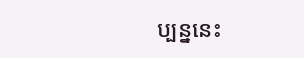ប្បន្ននេះ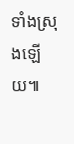ទាំងស្រុងឡើយ៕